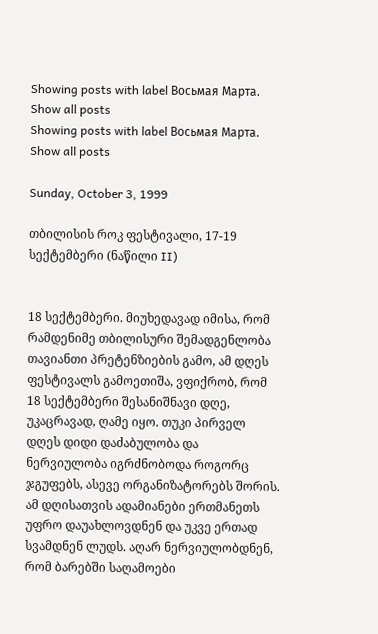Showing posts with label Восьмая Марта. Show all posts
Showing posts with label Восьмая Марта. Show all posts

Sunday, October 3, 1999

თბილისის როკ ფესტივალი, 17-19 სექტემბერი (ნაწილი II)


18 სექტემბერი. მიუხედავად იმისა, რომ რამდენიმე თბილისური შემადგენლობა თავიანთი პრეტენზიების გამო, ამ დღეს ფესტივალს გამოეთიშა, ვფიქრობ, რომ 18 სექტემბერი შესანიშნავი დღე, უკაცრავად, ღამე იყო. თუკი პირველ დღეს დიდი დაძაბულობა და ნერვიულობა იგრძნობოდა როგორც ჯგუფებს, ასევე ორგანიზატორებს შორის. ამ დღისათვის ადამიანები ერთმანეთს უფრო დაუახლოვდნენ და უკვე ერთად სვამდნენ ლუდს. აღარ ნერვიულობდნენ, რომ ბარებში საღამოები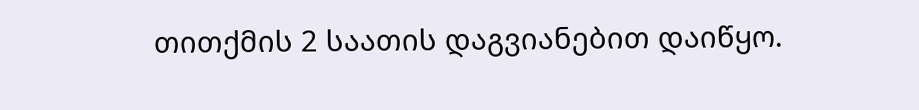თითქმის 2 საათის დაგვიანებით დაიწყო.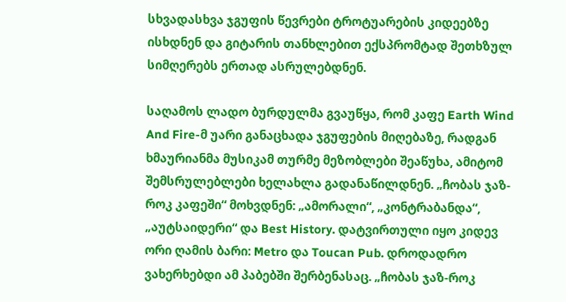სხვადასხვა ჯგუფის წევრები ტროტუარების კიდეებზე ისხდნენ და გიტარის თანხლებით ექსპრომტად შეთხზულ სიმღერებს ერთად ასრულებდნენ.

საღამოს ლადო ბურდულმა გვაუწყა, რომ კაფე Earth Wind And Fire-მ უარი განაცხადა ჯგუფების მიღებაზე, რადგან ხმაურიანმა მუსიკამ თურმე მეზობლები შეაწუხა, ამიტომ შემსრულებლები ხელახლა გადანაწილდნენ. „ჩობას ჯაზ-როკ კაფეში“ მოხვდნენ: „ამორალი“, „კონტრაბანდა“, „აუტსაიდერი“ და Best History. დატვირთული იყო კიდევ ორი ღამის ბარი: Metro და Toucan Pub. დროდადრო ვახერხებდი ამ პაბებში შერბენასაც. „ჩობას ჯაზ-როკ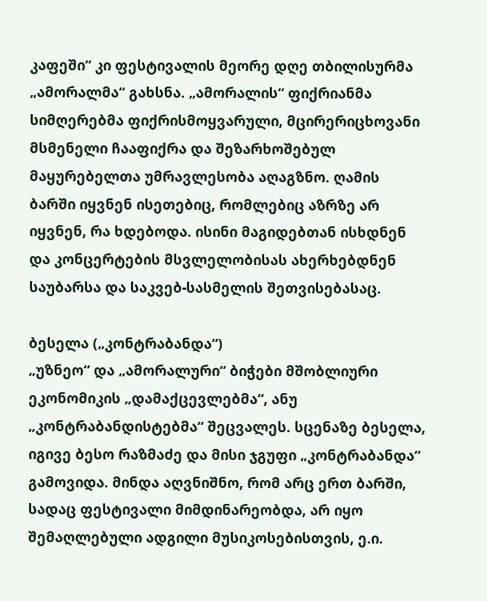კაფეში“ კი ფესტივალის მეორე დღე თბილისურმა „ამორალმა“ გახსნა. „ამორალის“ ფიქრიანმა სიმღერებმა ფიქრისმოყვარული, მცირერიცხოვანი მსმენელი ჩააფიქრა და შეზარხოშებულ მაყურებელთა უმრავლესობა აღაგზნო. ღამის ბარში იყვნენ ისეთებიც, რომლებიც აზრზე არ იყვნენ, რა ხდებოდა. ისინი მაგიდებთან ისხდნენ და კონცერტების მსვლელობისას ახერხებდნენ საუბარსა და საკვებ-სასმელის შეთვისებასაც.

ბესელა („კონტრაბანდა“)
„უზნეო“ და „ამორალური“ ბიჭები მშობლიური ეკონომიკის „დამაქცევლებმა“, ანუ „კონტრაბანდისტებმა“ შეცვალეს. სცენაზე ბესელა, იგივე ბესო რაზმაძე და მისი ჯგუფი „კონტრაბანდა“ გამოვიდა. მინდა აღვნიშნო, რომ არც ერთ ბარში, სადაც ფესტივალი მიმდინარეობდა, არ იყო შემაღლებული ადგილი მუსიკოსებისთვის, ე.ი.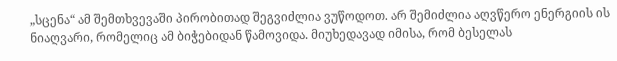„სცენა“ ამ შემთხვევაში პირობითად შეგვიძლია ვუწოდოთ. არ შემიძლია აღვწერო ენერგიის ის ნიაღვარი, რომელიც ამ ბიჭებიდან წამოვიდა. მიუხედავად იმისა, რომ ბესელას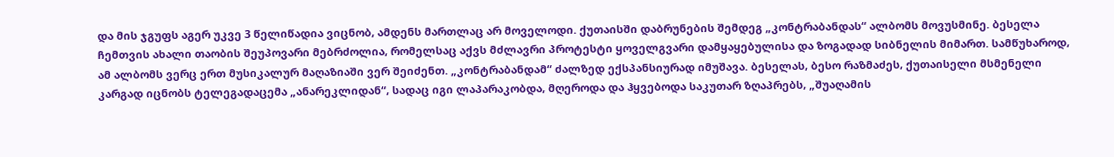და მის ჯგუფს აგერ უკვე 3 წელიწადია ვიცნობ, ამდენს მართლაც არ მოველოდი. ქუთაისში დაბრუნების შემდეგ „კონტრაბანდას“ ალბომს მოვუსმინე. ბესელა ჩემთვის ახალი თაობის შეუპოვარი მებრძოლია, რომელსაც აქვს მძლავრი პროტესტი ყოველგვარი დამყაყებულისა და ზოგადად სიბნელის მიმართ. სამწუხაროდ, ამ ალბომს ვერც ერთ მუსიკალურ მაღაზიაში ვერ შეიძენთ. „კონტრაბანდამ“ ძალზედ ექსპანსიურად იმუშავა. ბესელას, ბესო რაზმაძეს, ქუთაისელი მსმენელი კარგად იცნობს ტელეგადაცემა „ანარეკლიდან“, სადაც იგი ლაპარაკობდა, მღეროდა და ჰყვებოდა საკუთარ ზღაპრებს, „შუაღამის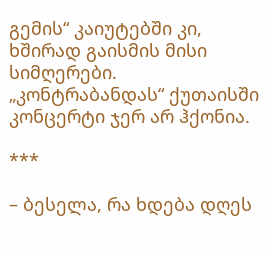გემის“ კაიუტებში კი, ხშირად გაისმის მისი სიმღერები. „კონტრაბანდას“ ქუთაისში კონცერტი ჯერ არ ჰქონია.

***

– ბესელა, რა ხდება დღეს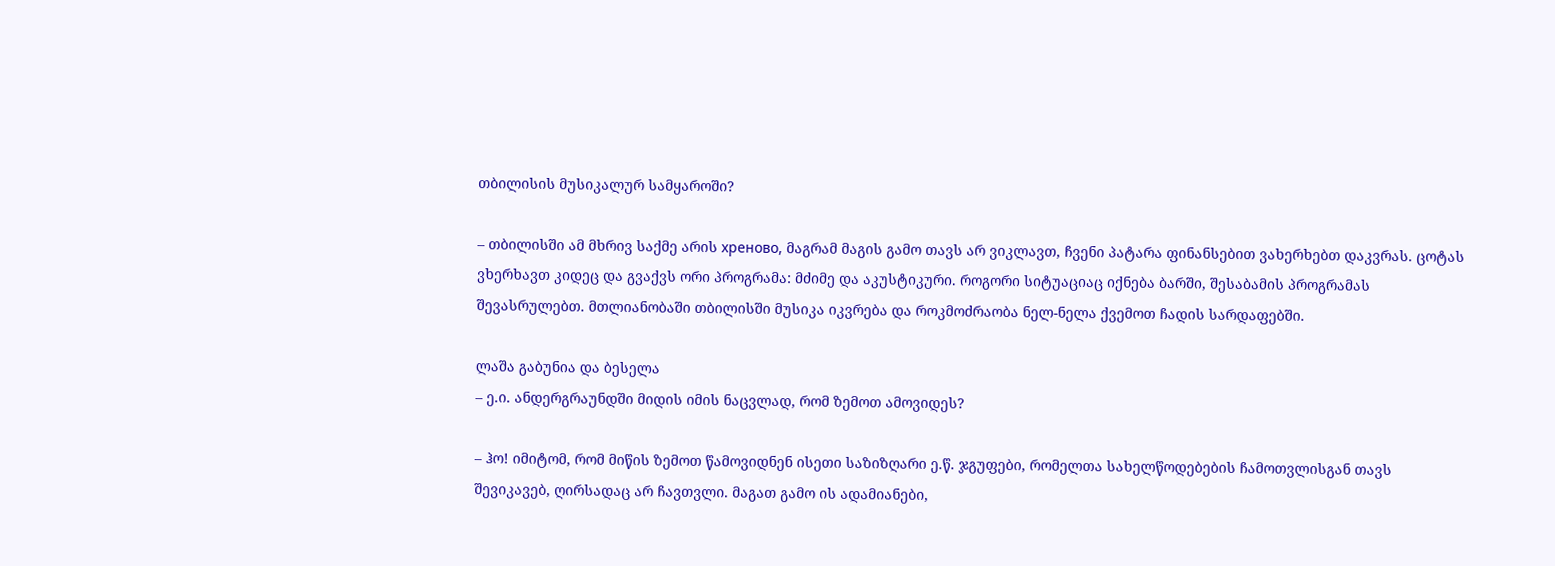თბილისის მუსიკალურ სამყაროში?

– თბილისში ამ მხრივ საქმე არის хреново, მაგრამ მაგის გამო თავს არ ვიკლავთ, ჩვენი პატარა ფინანსებით ვახერხებთ დაკვრას. ცოტას ვხერხავთ კიდეც და გვაქვს ორი პროგრამა: მძიმე და აკუსტიკური. როგორი სიტუაციაც იქნება ბარში, შესაბამის პროგრამას შევასრულებთ. მთლიანობაში თბილისში მუსიკა იკვრება და როკმოძრაობა ნელ-ნელა ქვემოთ ჩადის სარდაფებში.

ლაშა გაბუნია და ბესელა
– ე.ი. ანდერგრაუნდში მიდის იმის ნაცვლად, რომ ზემოთ ამოვიდეს?

– ჰო! იმიტომ, რომ მიწის ზემოთ წამოვიდნენ ისეთი საზიზღარი ე.წ. ჯგუფები, რომელთა სახელწოდებების ჩამოთვლისგან თავს შევიკავებ, ღირსადაც არ ჩავთვლი. მაგათ გამო ის ადამიანები,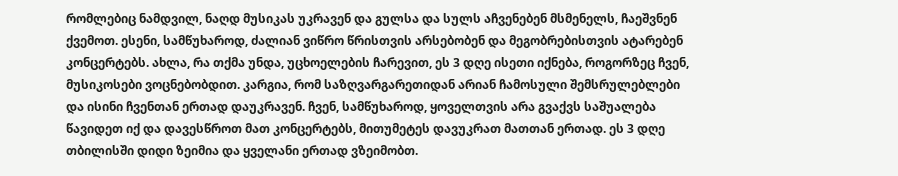რომლებიც ნამდვილ, ნაღდ მუსიკას უკრავენ და გულსა და სულს აჩვენებენ მსმენელს, ჩაეშვნენ ქვემოთ. ესენი, სამწუხაროდ, ძალიან ვიწრო წრისთვის არსებობენ და მეგობრებისთვის ატარებენ კონცერტებს. ახლა, რა თქმა უნდა, უცხოელების ჩარევით, ეს 3 დღე ისეთი იქნება, როგორზეც ჩვენ, მუსიკოსები ვოცნებობდით. კარგია, რომ საზღვარგარეთიდან არიან ჩამოსული შემსრულებლები და ისინი ჩვენთან ერთად დაუკრავენ. ჩვენ, სამწუხაროდ, ყოველთვის არა გვაქვს საშუალება წავიდეთ იქ და დავესწროთ მათ კონცერტებს, მითუმეტეს დავუკრათ მათთან ერთად. ეს 3 დღე თბილისში დიდი ზეიმია და ყველანი ერთად ვზეიმობთ.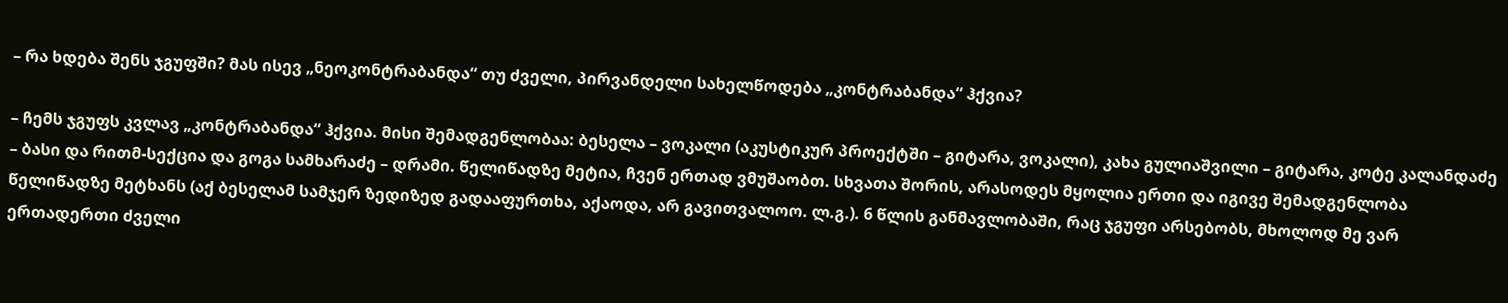– რა ხდება შენს ჯგუფში? მას ისევ „ნეოკონტრაბანდა“ თუ ძველი, პირვანდელი სახელწოდება „კონტრაბანდა“ ჰქვია?

– ჩემს ჯგუფს კვლავ „კონტრაბანდა“ ჰქვია. მისი შემადგენლობაა: ბესელა – ვოკალი (აკუსტიკურ პროექტში – გიტარა, ვოკალი), კახა გულიაშვილი – გიტარა, კოტე კალანდაძე – ბასი და რითმ-სექცია და გოგა სამხარაძე – დრამი. წელიწადზე მეტია, ჩვენ ერთად ვმუშაობთ. სხვათა შორის, არასოდეს მყოლია ერთი და იგივე შემადგენლობა წელიწადზე მეტხანს (აქ ბესელამ სამჯერ ზედიზედ გადააფურთხა, აქაოდა, არ გავითვალოო. ლ.გ.). 6 წლის განმავლობაში, რაც ჯგუფი არსებობს, მხოლოდ მე ვარ ერთადერთი ძველი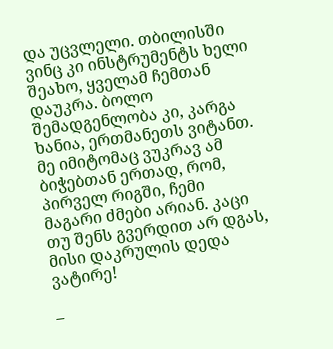და უცვლელი. თბილისში ვინც კი ინსტრუმენტს ხელი შეახო, ყველამ ჩემთან დაუკრა. ბოლო შემადგენლობა კი, კარგა ხანია, ერთმანეთს ვიტანთ. მე იმიტომაც ვუკრავ ამ ბიჭებთან ერთად, რომ, პირველ რიგში, ჩემი მაგარი ძმები არიან. კაცი თუ შენს გვერდით არ დგას, მისი დაკრულის დედა ვატირე!

–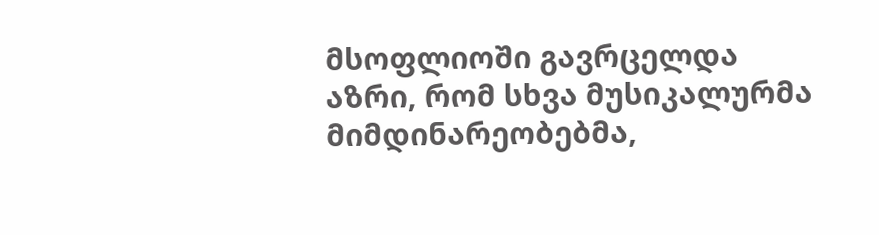მსოფლიოში გავრცელდა აზრი, რომ სხვა მუსიკალურმა მიმდინარეობებმა,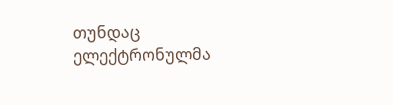თუნდაც ელექტრონულმა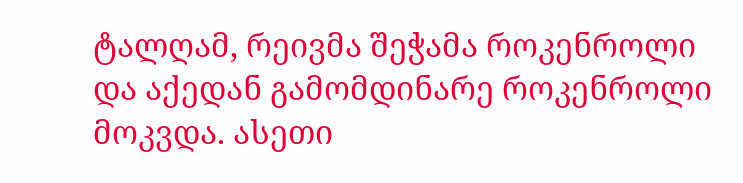ტალღამ, რეივმა შეჭამა როკენროლი და აქედან გამომდინარე როკენროლი მოკვდა. ასეთი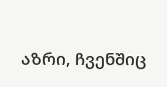აზრი, ჩვენშიც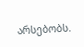არსებობს.